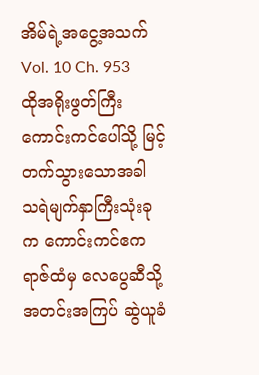အိမ်ရဲ့အငွေ့အသက်
Vol. 10 Ch. 953
ထိုအရိုးဖွတ်ကြီး ကောင်းကင်ပေါ်သို့ မြင့်တက်သွားသောအခါ သရဲမျက်နှာကြီးသုံးခုက ကောင်းကင်ဧကရာဇ်ထံမှ လေပွေဆီသို့ အတင်းအကြပ် ဆွဲယူခံ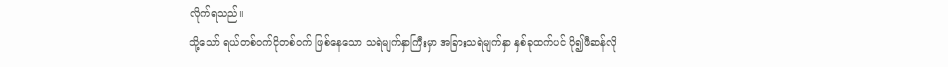လိုက်ရသည်။
သို့သော် ရယ်တစ်ဝက်ငိုတစ်ဝက် ဖြစ်နေသော သရဲမျက်နှာကြီးမှာ အခြားသရဲမျက်နှာ နှစ်ခုထက်ပင် ပို၍ဖီဆန်လို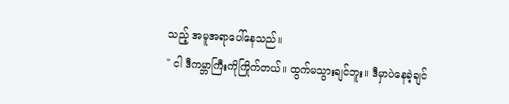သည့် အမူအရာပေါ်နေသည်။
" ငါ ဒီကမ္ဘာကြီးကိုကြိုက်တယ်။ ထွက်မသွားချင်ဘူး။ ဒီမှာပဲနေခဲ့ချင်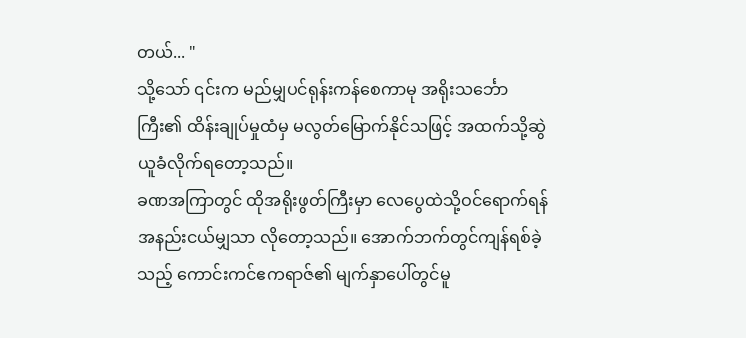တယ်... "
သို့သော် ၎င်းက မည်မျှပင်ရုန်းကန်စေကာမု အရိုးသင်္ဘောကြီး၏ ထိန်းချုပ်မှုထံမှ မလွတ်မြောက်နိုင်သဖြင့် အထက်သို့ဆွဲယူခံလိုက်ရတော့သည်။
ခဏအကြာတွင် ထိုအရိုးဖွတ်ကြီးမှာ လေပွေထဲသို့ဝင်ရောက်ရန် အနည်းငယ်မျှသာ လိုတော့သည်။ အောက်ဘက်တွင်ကျန်ရစ်ခဲ့သည့် ကောင်းကင်ဧကရာဇ်၏ မျက်နှာပေါ်တွင်မူ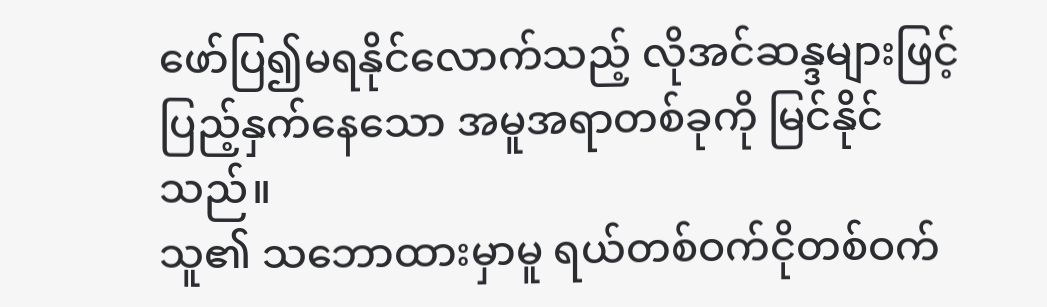ဖော်ပြ၍မရနိုင်လောက်သည့် လိုအင်ဆန္ဒများဖြင့် ပြည့်နှက်နေသော အမူအရာတစ်ခုကို မြင်နိုင်သည်။
သူ၏ သဘောထားမှာမူ ရယ်တစ်ဝက်ငိုတစ်ဝက်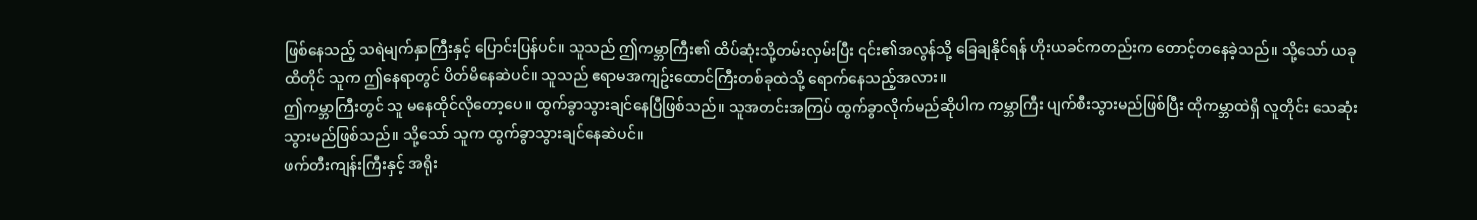ဖြစ်နေသည့် သရဲမျက်နှာကြီးနှင့် ပြောင်းပြန်ပင်။ သူသည် ဤကမ္ဘာကြီး၏ ထိပ်ဆုံးသို့တမ်းလှမ်းပြီး ၎င်း၏အလွန်သို့ ခြေချနိုင်ရန် ဟိုးယခင်ကတည်းက တောင့်တနေခဲ့သည်။ သို့သော် ယခုထိတိုင် သူက ဤနေရာတွင် ပိတ်မိနေဆဲပင်။ သူသည် ဧရာမအကျဥ်းထောင်ကြီးတစ်ခုထဲသို့ ရောက်နေသည့်အလား။
ဤကမ္ဘာကြီးတွင် သူ မနေထိုင်လိုတော့ပေ။ ထွက်ခွာသွားချင်နေပြီဖြစ်သည်။ သူအတင်းအကြပ် ထွက်ခွာလိုက်မည်ဆိုပါက ကမ္ဘာကြီး ပျက်စီးသွားမည်ဖြစ်ပြီး ထိုကမ္ဘာထဲရှိ လူတိုင်း သေဆုံးသွားမည်ဖြစ်သည်။ သို့သော် သူက ထွက်ခွာသွားချင်နေဆဲပင်။
ဖက်တီးကျန်းကြီးနှင့် အရိုး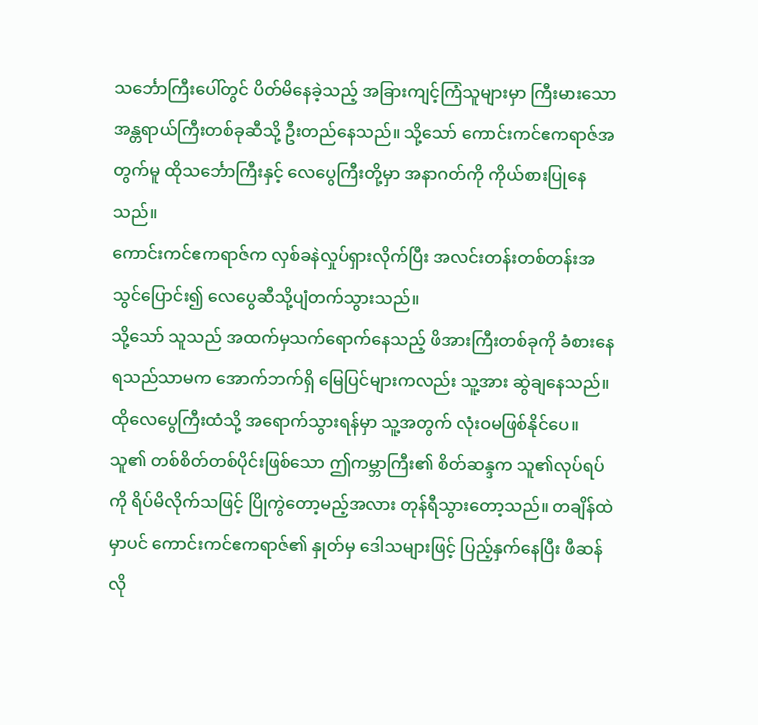သင်္ဘောကြီးပေါ်တွင် ပိတ်မိနေခဲ့သည့် အခြားကျင့်ကြံသူများမှာ ကြီးမားသော အန္တရာယ်ကြီးတစ်ခုဆီသို့ ဦးတည်နေသည်။ သို့သော် ကောင်းကင်ဧကရာဇ်အတွက်မူ ထိုသင်္ဘောကြီးနှင့် လေပွေကြီးတို့မှာ အနာဂတ်ကို ကိုယ်စားပြုနေသည်။
ကောင်းကင်ဧကရာဇ်က လှစ်ခနဲလှုပ်ရှားလိုက်ပြီး အလင်းတန်းတစ်တန်းအသွင်ပြောင်း၍ လေပွေဆီသို့ပျံတက်သွားသည်။
သို့သော် သူသည် အထက်မှသက်ရောက်နေသည့် ဖိအားကြီးတစ်ခုကို ခံစားနေရသည်သာမက အောက်ဘက်ရှိ မြေပြင်များကလည်း သူ့အား ဆွဲချနေသည်။ ထိုလေပွေကြီးထံသို့ အရောက်သွားရန်မှာ သူ့အတွက် လုံးဝမဖြစ်နိုင်ပေ။
သူ၏ တစ်စိတ်တစ်ပိုင်းဖြစ်သော ဤကမ္ဘာကြီး၏ စိတ်ဆန္ဒက သူ၏လုပ်ရပ်ကို ရိပ်မိလိုက်သဖြင့် ပြိုကွဲတော့မည့်အလား တုန်ရီသွားတော့သည်။ တချိန်ထဲမှာပင် ကောင်းကင်ဧကရာဇ်၏ နှုတ်မှ ဒေါသများဖြင့် ပြည့်နှက်နေပြီး ဖီဆန်လို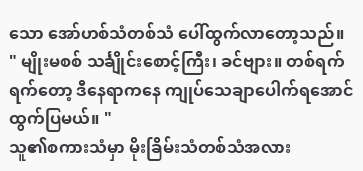သော အော်ဟစ်သံတစ်သံ ပေါ်ထွက်လာတော့သည်။
" မျိုးမစစ် သင်္ချိုင်းစောင့်ကြီး၊ ခင်ဗျား။ တစ်ရက်ရက်တော့ ဒီနေရာကနေ ကျုပ်သေချာပေါက်ရအောင် ထွက်ပြမယ်။ "
သူ၏စကားသံမှာ မိုးခြိမ်းသံတစ်သံအလား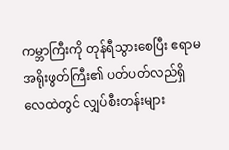ကမ္ဘာကြီးကို တုန်ရီသွားစေပြီး ဧရာမအရိုးဖွတ်ကြီး၏ ပတ်ပတ်လည်ရှိ လေထဲတွင် လျှပ်စီးတန်းများ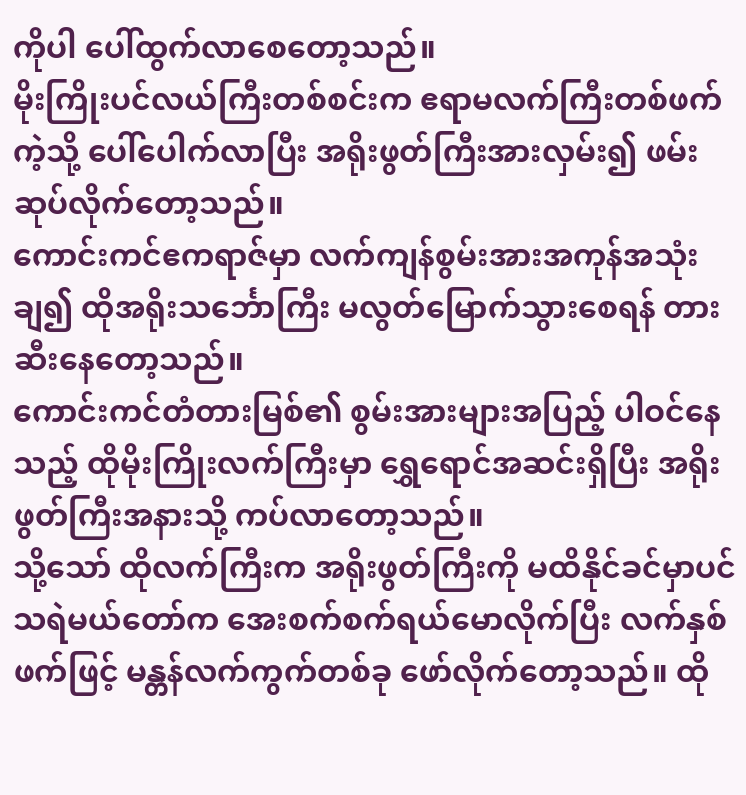ကိုပါ ပေါ်ထွက်လာစေတော့သည်။
မိုးကြိုးပင်လယ်ကြီးတစ်စင်းက ဧရာမလက်ကြီးတစ်ဖက်ကဲ့သို့ ပေါ်ပေါက်လာပြီး အရိုးဖွတ်ကြီးအားလှမ်း၍ ဖမ်းဆုပ်လိုက်တော့သည်။
ကောင်းကင်ဧကရာဇ်မှာ လက်ကျန်စွမ်းအားအကုန်အသုံးချ၍ ထိုအရိုးသင်္ဘောကြီး မလွတ်မြောက်သွားစေရန် တားဆီးနေတော့သည်။
ကောင်းကင်တံတားမြစ်၏ စွမ်းအားများအပြည့် ပါဝင်နေသည့် ထိုမိုးကြိုးလက်ကြီးမှာ ရွှေရောင်အဆင်းရှိပြီး အရိုးဖွတ်ကြီးအနားသို့ ကပ်လာတော့သည်။
သို့သော် ထိုလက်ကြီးက အရိုးဖွတ်ကြီးကို မထိနိုင်ခင်မှာပင် သရဲမယ်တော်က အေးစက်စက်ရယ်မောလိုက်ပြီး လက်နှစ်ဖက်ဖြင့် မန္တန်လက်ကွက်တစ်ခု ဖော်လိုက်တော့သည်။ ထို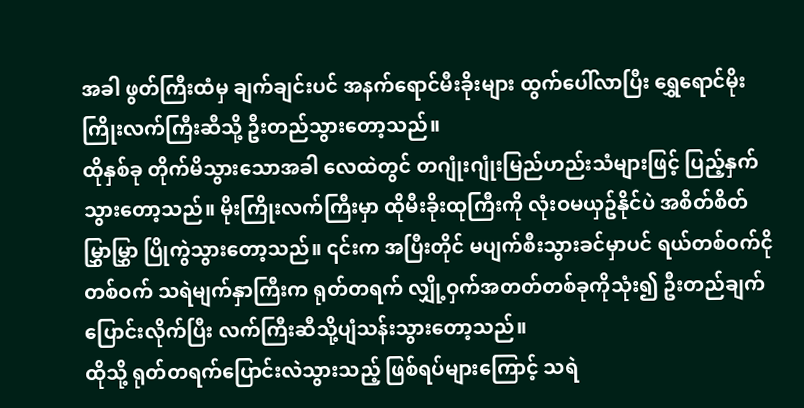အခါ ဖွတ်ကြီးထံမှ ချက်ချင်းပင် အနက်ရောင်မီးခိုးများ ထွက်ပေါ်လာပြီး ရွှေရောင်မိုးကြိုးလက်ကြီးဆီသို့ ဦးတည်သွားတော့သည်။
ထိုနှစ်ခု တိုက်မိသွားသောအခါ လေထဲတွင် တဂျုံးဂျုံးမြည်ဟည်းသံများဖြင့် ပြည့်နှက်သွားတော့သည်။ မိုးကြိုးလက်ကြီးမှာ ထိုမီးခိုးထုကြီးကို လုံးဝမယှဥ်နိုင်ပဲ အစိတ်စိတ်မြွှာမြွှာ ပြိုကွဲသွားတော့သည်။ ၎င်းက အပြီးတိုင် မပျက်စီးသွားခင်မှာပင် ရယ်တစ်ဝက်ငိုတစ်ဝက် သရဲမျက်နှာကြီးက ရုတ်တရက် လျှို့ဝှက်အတတ်တစ်ခုကိုသုံး၍ ဦးတည်ချက်ပြောင်းလိုက်ပြီး လက်ကြီးဆီသို့ပျံသန်းသွားတော့သည်။
ထိုသို့ ရုတ်တရက်ပြောင်းလဲသွားသည့် ဖြစ်ရပ်များကြောင့် သရဲ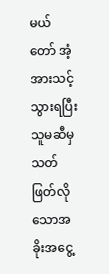မယ်တော် အံ့အားသင့်သွားရပြီး သူမဆီမှ သတ်ဖြတ်လိုသောအခိုးအငွေ့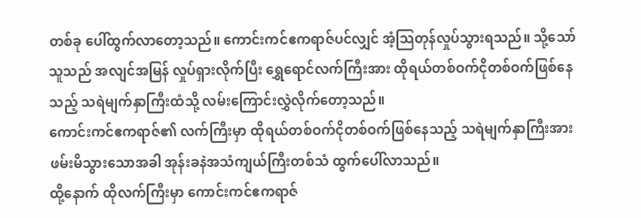တစ်ခု ပေါ်ထွက်လာတော့သည်။ ကောင်းကင်ဧကရာဇ်ပင်လျှင် အံ့သြတုန်လှုပ်သွားရသည်။ သို့သော် သူသည် အလျင်အမြန် လှုပ်ရှားလိုက်ပြီး ရွှေရောင်လက်ကြီးအား ထိုရယ်တစ်ဝက်ငိုတစ်ဝက်ဖြစ်နေသည့် သရဲမျက်နှာကြီးထံသို့ လမ်းကြောင်းလွှဲလိုက်တော့သည်။
ကောင်းကင်ဧကရာဇ်၏ လက်ကြီးမှာ ထိုရယ်တစ်ဝက်ငိုတစ်ဝက်ဖြစ်နေသည့် သရဲမျက်နှာကြီးအား ဖမ်းမိသွားသောအခါ အုန်းခနဲအသံကျယ်ကြီးတစ်သံ ထွက်ပေါ်လာသည်။
ထို့နောက် ထိုလက်ကြီးမှာ ကောင်းကင်ဧကရာဇ်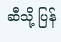ဆီသို့ ပြန်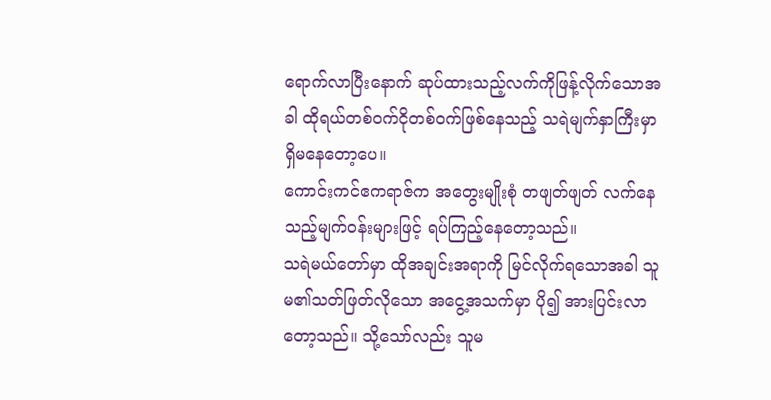ရောက်လာပြီးနောက် ဆုပ်ထားသည့်လက်ကိုဖြန့်လိုက်သောအခါ ထိုရယ်တစ်ဝက်ငိုတစ်ဝက်ဖြစ်နေသည့် သရဲမျက်နှာကြီးမှာ ရှိမနေတော့ပေ။
ကောင်းကင်ဧကရာဇ်က အတွေးမျိုးစုံ တဖျတ်ဖျတ် လက်နေသည့်မျက်ဝန်းများဖြင့် ရပ်ကြည့်နေတော့သည်။
သရဲမယ်တော်မှာ ထိုအချင်းအရာကို မြင်လိုက်ရသောအခါ သူမ၏သတ်ဖြတ်လိုသော အငွေ့အသက်မှာ ပို၍ အားပြင်းလာတော့သည်။ သို့သော်လည်း သူမ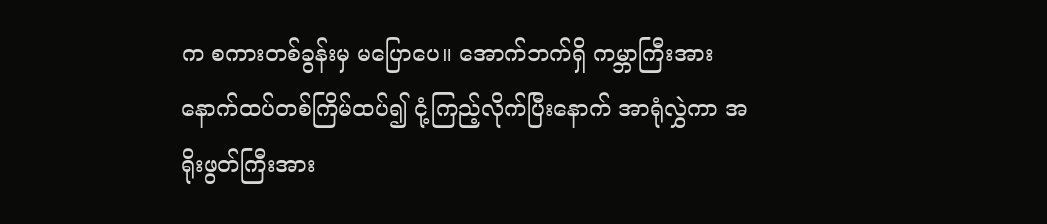က စကားတစ်ခွန်းမှ မပြောပေ။ အောက်ဘက်ရှိ ကမ္ဘာကြီးအား နောက်ထပ်တစ်ကြိမ်ထပ်၍ ငုံ့ကြည့်လိုက်ပြီးနောက် အာရုံလွှဲကာ အရိုးဖွတ်ကြီးအား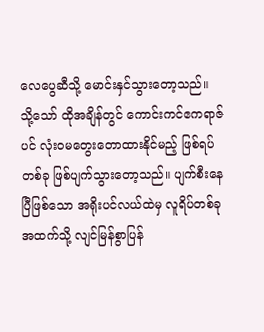လေပွေဆီသို့ မောင်းနှင်သွားတော့သည်။
သို့သော် ထိုအချိန်တွင် ကောင်းကင်ဧကရာဇ်ပင် လုံးဝမတွေးတောထားနိုင်မည့် ဖြစ်ရပ်တစ်ခု ဖြစ်ပျက်သွားတော့သည်။ ပျက်စီးနေပြီဖြစ်သော အရိုးပင်လယ်ထဲမှ လူရိပ်တစ်ခု အထက်သို့ လျင်မြန်စွာပြန်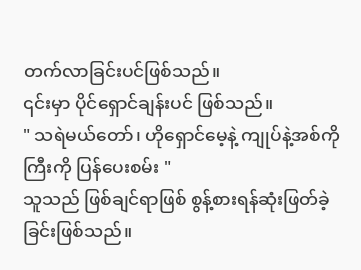တက်လာခြင်းပင်ဖြစ်သည်။
၎င်းမှာ ပိုင်ရှောင်ချန်းပင် ဖြစ်သည်။
" သရဲမယ်တော်၊ ဟိုရှောင်မေ့နဲ့ ကျုပ်နဲ့အစ်ကိုကြီးကို ပြန်ပေးစမ်း "
သူသည် ဖြစ်ချင်ရာဖြစ် စွန့်စားရန်ဆုံးဖြတ်ခဲ့ခြင်းဖြစ်သည်။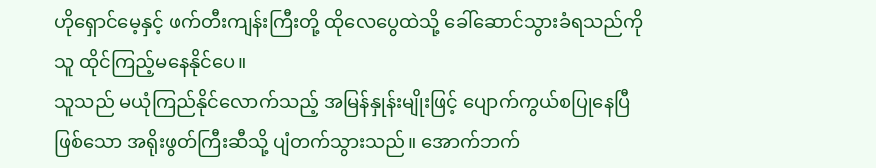ဟိုရှောင်မေ့နှင့် ဖက်တီးကျန်းကြီးတို့ ထိုလေပွေထဲသို့ ခေါ်ဆောင်သွားခံရသည်ကို သူ ထိုင်ကြည့်မနေနိုင်ပေ။
သူသည် မယုံကြည်နိုင်လောက်သည့် အမြန်နှုန်းမျိုးဖြင့် ပျောက်ကွယ်စပြုနေပြီဖြစ်သော အရိုးဖွတ်ကြီးဆီသို့ ပျံတက်သွားသည်။ အောက်ဘက်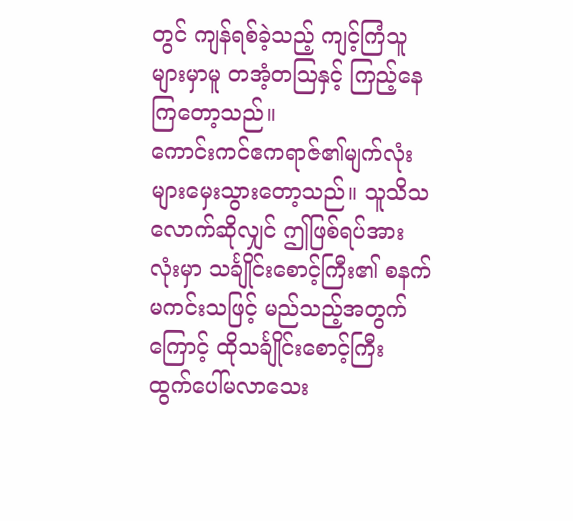တွင် ကျန်ရစ်ခဲ့သည့် ကျင့်ကြံသူများမှာမူ တအံ့တသြနှင့် ကြည့်နေကြတော့သည်။
ကောင်းကင်ဧကရာဇ်၏မျက်လုံးများမှေးသွားတော့သည်။ သူသိသလောက်ဆိုလျှင် ဤဖြစ်ရပ်အားလုံးမှာ သင်္ချိုင်းစောင့်ကြီး၏ စနက်မကင်းသဖြင့် မည်သည့်အတွက်ကြောင့် ထိုသင်္ချိုင်းစောင့်ကြီး ထွက်ပေါ်မလာသေး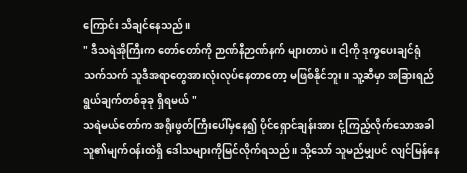ကြောင်း သိချင်နေသည်။
" ဒီသရဲအိုကြီးက တော်တော်ကို ဉာဏ်နီဉာဏ်နက် များတာပဲ။ ငါ့ကို ဒုက္ခပေးချင်ရုံသက်သက် သူဒီအရာတွေအားလုံးလုပ်နေတာတော့ မဖြစ်နိုင်ဘူး။ သူ့ဆီမှာ အခြားရည်ရွယ်ချက်တစ်ခုခု ရှိရမယ် "
သရဲမယ်တော်က အရိုးဖွတ်ကြီးပေါ်မှနေ၍ ပိုင်ရှောင်ချန်းအား ငုံ့ကြည့်လိုက်သောအခါ သူ၏မျက်ဝန်းထဲရှိ ဒေါသများကိုမြင်လိုက်ရသည်။ သို့သော် သူမည်မျှပင် လျင်မြန်နေ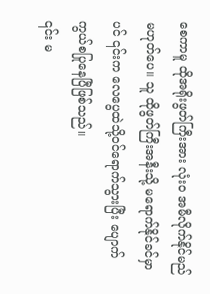စေကာမူ ထိုအရိုးဖွတ်ကြီးအား လုံးဝ အမီလိုက်နိုင်မည်မဟုတ်ပေ။ သူ ထိုဖွတ်ကြီးအနီးသို့ မရောက်နိုင်ခင်မှာပင် ၎င်းက လေပွေထဲသို့ဝင်ရောက်သွားပြီး ပျောက်ကွယ်စပြုနေပြီဖြစ်သည်။
၎င်း မ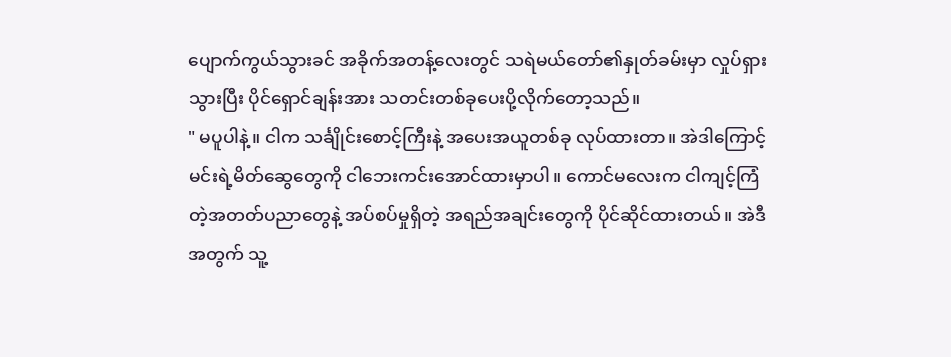ပျောက်ကွယ်သွားခင် အခိုက်အတန့်လေးတွင် သရဲမယ်တော်၏နှုတ်ခမ်းမှာ လှုပ်ရှားသွားပြီး ပိုင်ရှောင်ချန်းအား သတင်းတစ်ခုပေးပို့လိုက်တော့သည်။
" မပူပါနဲ့။ ငါက သင်္ချိုင်းစောင့်ကြီးနဲ့ အပေးအယူတစ်ခု လုပ်ထားတာ။ အဲဒါကြောင့် မင်းရဲ့မိတ်ဆွေတွေကို ငါဘေးကင်းအောင်ထားမှာပါ။ ကောင်မလေးက ငါကျင့်ကြံတဲ့အတတ်ပညာတွေနဲ့ အပ်စပ်မှုရှိတဲ့ အရည်အချင်းတွေကို ပိုင်ဆိုင်ထားတယ်။ အဲဒီအတွက် သူ့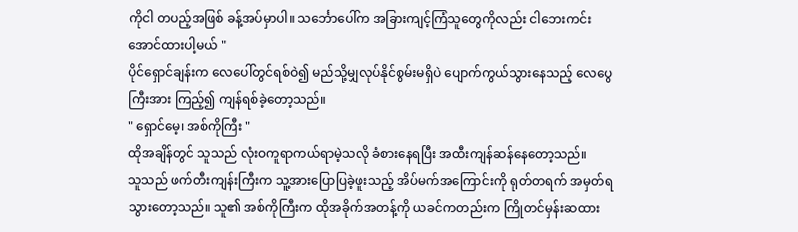ကိုငါ တပည့်အဖြစ် ခန့်အပ်မှာပါ။ သင်္ဘောပေါ်က အခြားကျင့်ကြံသူတွေကိုလည်း ငါဘေးကင်းအောင်ထားပါ့မယ် "
ပိုင်ရှောင်ချန်းက လေပေါ်တွင်ရစ်ဝဲ၍ မည်သို့မျှလုပ်နိုင်စွမ်းမရှိပဲ ပျောက်ကွယ်သွားနေသည့် လေပွေကြီးအား ကြည့်၍ ကျန်ရစ်ခဲ့တော့သည်။
" ရှောင်မေ့၊ အစ်ကိုကြီး "
ထိုအချိန်တွင် သူသည် လုံးဝကူရာကယ်ရာမဲ့သလို ခံစားနေရပြီး အထီးကျန်ဆန်နေတော့သည်။
သူသည် ဖက်တီးကျန်းကြီးက သူ့အားပြောပြခဲ့ဖူးသည့် အိပ်မက်အကြောင်းကို ရုတ်တရက် အမှတ်ရသွားတော့သည်။ သူ၏ အစ်ကိုကြီးက ထိုအခိုက်အတန့်ကို ယခင်ကတည်းက ကြိုတင်မှန်းဆထား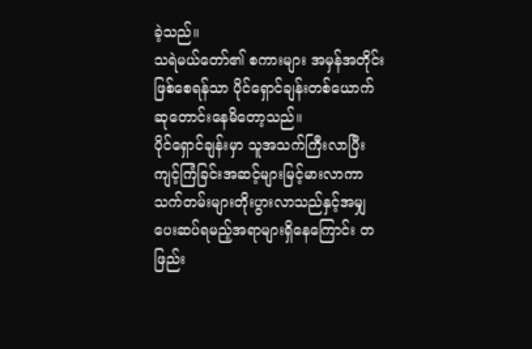ခဲ့သည်။
သရဲမယ်တော်၏ စကားများ အမှန်အတိုင်းဖြစ်စေရန်သာ ပိုင်ရှောင်ချန်းတစ်ယောက် ဆုတောင်းနေမိတော့သည်။
ပိုင်ရှောင်ချန်းမှာ သူအသက်ကြီးလာပြီး ကျင့်ကြံခြင်းအဆင့်များမြင့်မားလာကာ သက်တမ်းများတိုးပွားလာသည်နှင့်အမျှ ပေးဆပ်ရမည့်အရာများရှိနေကြောင်း တဖြည်း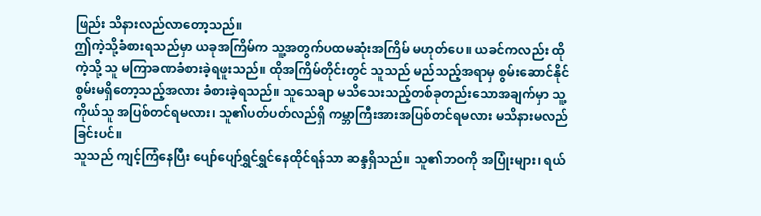ဖြည်း သိနားလည်လာတော့သည်။
ဤကဲ့သို့ခံစားရသည်မှာ ယခုအကြိမ်က သူ့အတွက်ပထမဆုံးအကြိမ် မဟုတ်ပေ။ ယခင်ကလည်း ထိုကဲ့သို့ သူ မကြာခဏခံစားခဲ့ရဖူးသည်။ ထိုအကြိမ်တိုင်းတွင် သူသည် မည်သည့်အရာမှ စွမ်းဆောင်နိုင်စွမ်းမရှိတော့သည့်အလား ခံစားခဲ့ရသည်။ သူသေချာ မသိသေးသည့်တစ်ခုတည်းသောအချက်မှာ သူ့ကိုယ်သူ အပြစ်တင်ရမလား၊ သူ၏ပတ်ပတ်လည်ရှိ ကမ္ဘာကြီးအားအပြစ်တင်ရမလား မသိနားမလည်ခြင်းပင်။
သူသည် ကျင့်ကြံနေပြီး ပျော်ပျော်ရွှင်ရွှင်နေထိုင်ရန်သာ ဆန္ဒရှိသည်။ သူ၏ဘဝကို အပြုံးများ၊ ရယ်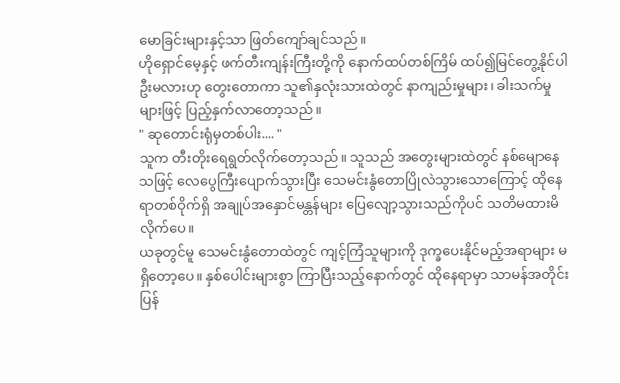မောခြင်းများနှင့်သာ ဖြတ်ကျော်ချင်သည်။
ဟိုရှောင်မေ့နှင့် ဖက်တီးကျန်းကြီးတို့ကို နောက်ထပ်တစ်ကြိမ် ထပ်၍မြင်တွေ့နိုင်ပါဦးမလားဟု တွေးတောကာ သူ၏နှလုံးသားထဲတွင် နာကျည်းမှုများ၊ ခါးသက်မှုများဖြင့် ပြည့်နှက်လာတော့သည်။
" ဆုတောင်းရုံမှတစ်ပါး.... "
သူက တီးတိုးရေရွတ်လိုက်တော့သည်။ သူသည် အတွေးများထဲတွင် နစ်မျောနေသဖြင့် လေပွေကြီးပျောက်သွားပြီး သေမင်းနွံတောပြိုလဲသွားသောကြောင့် ထိုနေရာတစ်ဝိုက်ရှိ အချုပ်အနှောင်မန္တန်များ ပြေလျော့သွားသည်ကိုပင် သတိမထားမိလိုက်ပေ။
ယခုတွင်မူ သေမင်းနွံတောထဲတွင် ကျင့်ကြံသူများကို ဒုက္ခပေးနိုင်မည့်အရာများ မရှိတော့ပေ။ နှစ်ပေါင်းများစွာ ကြာပြီးသည့်နောက်တွင် ထိုနေရာမှာ သာမန်အတိုင်းပြန်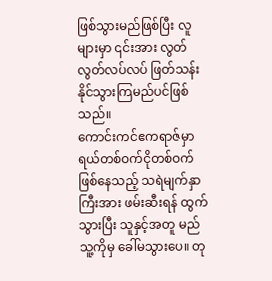ဖြစ်သွားမည်ဖြစ်ပြီး လူများမှာ ၎င်းအား လွတ်လွတ်လပ်လပ် ဖြတ်သန်းနိုင်သွားကြမည်ပင်ဖြစ်သည်။
ကောင်းကင်ဧကရာဇ်မှာ ရယ်တစ်ဝက်ငိုတစ်ဝက်ဖြစ်နေသည့် သရဲမျက်နှာကြီးအား ဖမ်းဆီးရန် ထွက်သွားပြီး သူနှင့်အတူ မည်သူ့ကိုမှ ခေါ်မသွားပေ။ တု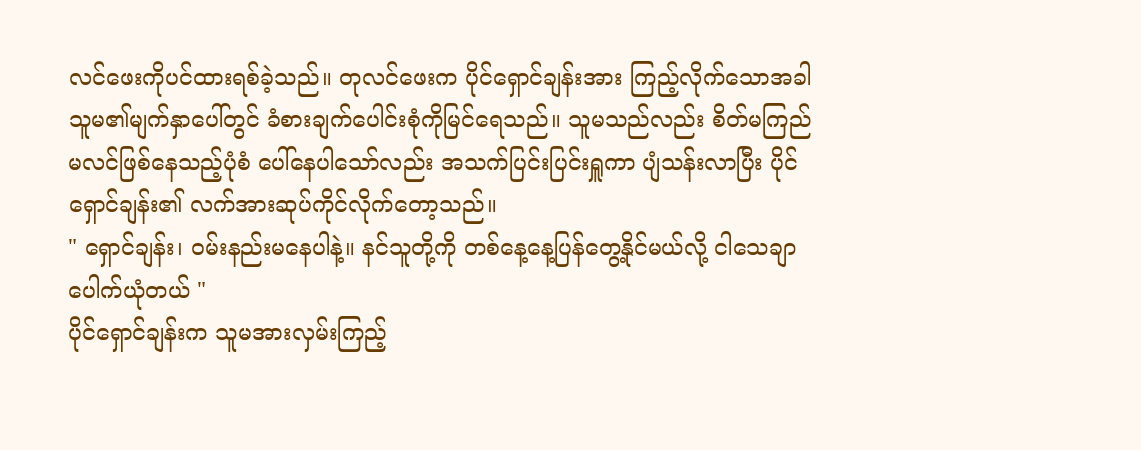လင်ဖေးကိုပင်ထားရစ်ခဲ့သည်။ တုလင်ဖေးက ပိုင်ရှောင်ချန်းအား ကြည့်လိုက်သောအခါ သူမ၏မျက်နှာပေါ်တွင် ခံစားချက်ပေါင်းစုံကိုမြင်ရေသည်။ သူမသည်လည်း စိတ်မကြည်မလင်ဖြစ်နေသည့်ပုံစံ ပေါ်နေပါသော်လည်း အသက်ပြင်းပြင်းရှူကာ ပျံသန်းလာပြီး ပိုင်ရှောင်ချန်း၏ လက်အားဆုပ်ကိုင်လိုက်တော့သည်။
" ရှောင်ချန်း၊ ဝမ်းနည်းမနေပါနဲ့။ နင်သူတို့ကို တစ်နေ့နေ့ပြန်တွေ့နိုင်မယ်လို့ ငါသေချာပေါက်ယုံတယ် "
ပိုင်ရှောင်ချန်းက သူမအားလှမ်းကြည့်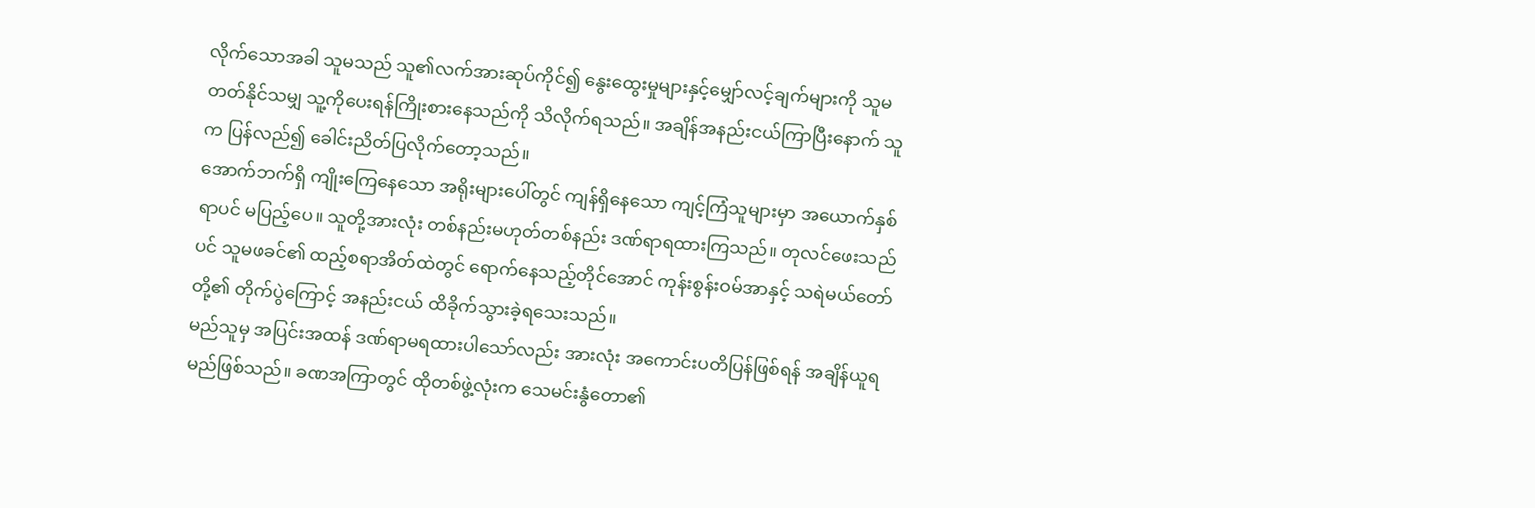လိုက်သောအခါ သူမသည် သူ၏လက်အားဆုပ်ကိုင်၍ နွေးထွေးမှုများနှင့်မျှော်လင့်ချက်များကို သူမ တတ်နိုင်သမျှ သူ့ကိုပေးရန်ကြိုးစားနေသည်ကို သိလိုက်ရသည်။ အချိန်အနည်းငယ်ကြာပြီးနောက် သူက ပြန်လည်၍ ခေါင်းညိတ်ပြလိုက်တော့သည်။
အောက်ဘက်ရှိ ကျိုးကြေနေသော အရိုးများပေါ်တွင် ကျန်ရှိနေသော ကျင့်ကြံသူများမှာ အယောက်နှစ်ရာပင် မပြည့်ပေ။ သူတို့အားလုံး တစ်နည်းမဟုတ်တစ်နည်း ဒဏ်ရာရထားကြသည်။ တုလင်ဖေးသည်ပင် သူမဖခင်၏ ထည့်စရာအိတ်ထဲတွင် ရောက်နေသည့်တိုင်အောင် ကုန်းစွန်းဝမ်အာနှင့် သရဲမယ်တော်တို့၏ တိုက်ပွဲကြောင့် အနည်းငယ် ထိခိုက်သွားခဲ့ရသေးသည်။
မည်သူမှ အပြင်းအထန် ဒဏ်ရာမရထားပါသော်လည်း အားလုံး အကောင်းပတိပြန်ဖြစ်ရန် အချိန်ယူရမည်ဖြစ်သည်။ ခဏအကြာတွင် ထိုတစ်ဖွဲ့လုံးက သေမင်းနွံတော၏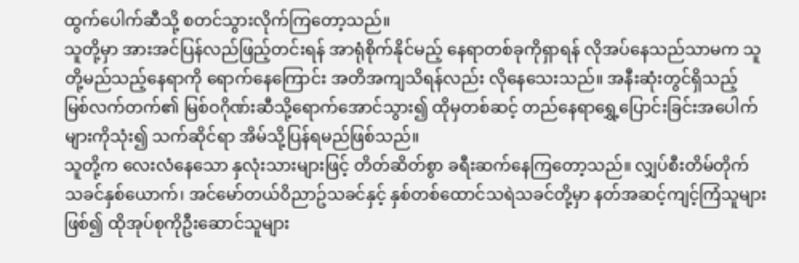ထွက်ပေါက်ဆီသို့ စတင်သွားလိုက်ကြတော့သည်။
သူတို့မှာ အားအင်ပြန်လည်ဖြည့်တင်းရန် အာရုံစိုက်နိုင်မည့် နေရာတစ်ခုကိုရှာရန် လိုအပ်နေသည်သာမက သူတို့မည်သည့်နေရာကို ရောက်နေကြောင်း အတိအကျသိရန်လည်း လိုနေသေးသည်။ အနီးဆုံးတွင်ရှိသည့် မြစ်လက်တက်၏ မြစ်ဝဂိုဏ်းဆီသို့ရောက်အောင်သွား၍ ထိုမှတစ်ဆင့် တည်နေရာရွှေ့ပြောင်းခြင်းအပေါက်များကိုသုံး၍ သက်ဆိုင်ရာ အိမ်သို့ပြန်ရမည်ဖြစ်သည်။
သူတို့က လေးလံနေသော နှလုံးသားများဖြင့် တိတ်ဆိတ်စွာ ခရီးဆက်နေကြတော့သည်။ လျှပ်စီးတိမ်တိုက်သခင်နှစ်ယောက်၊ အင်မော်တယ်ဝိညာဥ်သခင်နှင့် နှစ်တစ်ထောင်သရဲသခင်တို့မှာ နတ်အဆင့်ကျင့်ကြံသူများဖြစ်၍ ထိုအုပ်စုကိုဦးဆောင်သူများ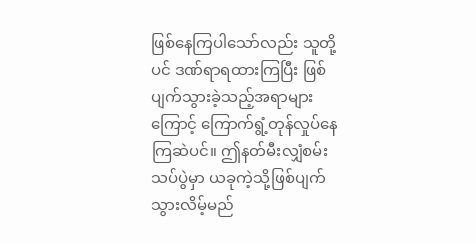ဖြစ်နေကြပါသော်လည်း သူတို့ပင် ဒဏ်ရာရထားကြပြီး ဖြစ်ပျက်သွားခဲ့သည့်အရာများကြောင့် ကြောက်ရွံ့တုန်လှုပ်နေကြဆဲပင်။ ဤနတ်မီးလျှံစမ်းသပ်ပွဲမှာ ယခုကဲ့သို့ဖြစ်ပျက်သွားလိမ့်မည်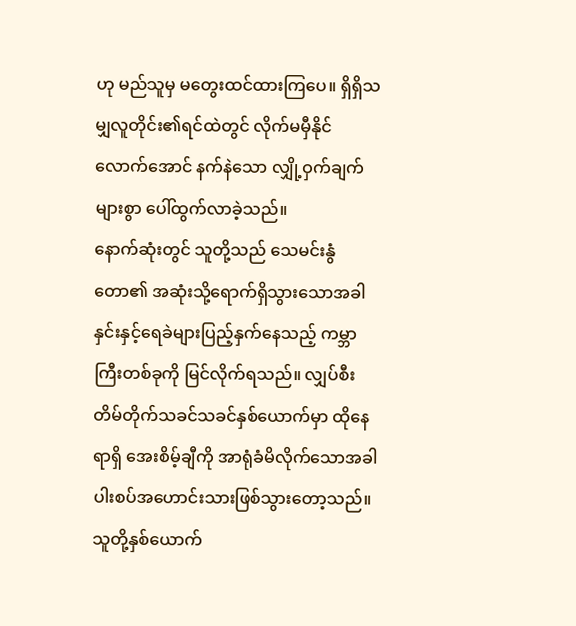ဟု မည်သူမှ မတွေးထင်ထားကြပေ။ ရှိရှိသမျှလူတိုင်း၏ရင်ထဲတွင် လိုက်မမှီနိုင်လောက်အောင် နက်နဲသော လျှို့ဝှက်ချက်များစွာ ပေါ်ထွက်လာခဲ့သည်။
နောက်ဆုံးတွင် သူတို့သည် သေမင်းနွံတော၏ အဆုံးသို့ရောက်ရှိသွားသောအခါ နှင်းနှင့်ရေခဲများပြည့်နှက်နေသည့် ကမ္ဘာကြီးတစ်ခုကို မြင်လိုက်ရသည်။ လျှပ်စီးတိမ်တိုက်သခင်သခင်နှစ်ယောက်မှာ ထိုနေရာရှိ အေးစိမ့်ချီကို အာရုံခံမိလိုက်သောအခါ ပါးစပ်အဟောင်းသားဖြစ်သွားတော့သည်။ သူတို့နှစ်ယောက်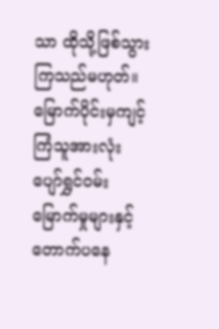သာ ထိုသို့ဖြစ်သွားကြသည်မဟုတ်။ မြောက်ပိုင်းမှကျင့်ကြံသူအားလုံး ပျော်ရွှင်ဝမ်းမြောက်မှုများနှင့် တောက်ပနေ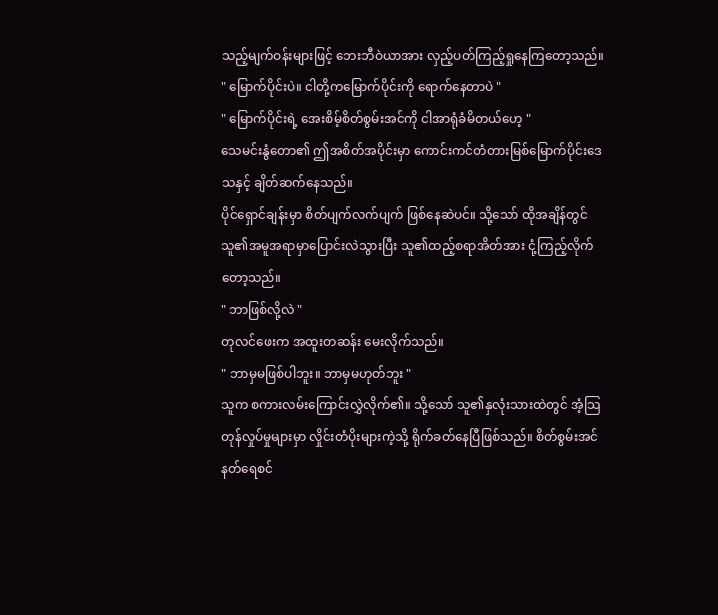သည့်မျက်ဝန်းများဖြင့် ဘေးဘီဝဲယာအား လှည့်ပတ်ကြည့်ရှုနေကြတော့သည်။
" မြောက်ပိုင်းပဲ။ ငါတို့ကမြောက်ပိုင်းကို ရောက်နေတာပဲ "
" မြောက်ပိုင်းရဲ့ အေးစိမ့်စိတ်စွမ်းအင်ကို ငါအာရုံခံမိတယ်ဟေ့ "
သေမင်းနွံတော၏ ဤအစိတ်အပိုင်းမှာ ကောင်းကင်တံတားမြစ်မြောက်ပိုင်းဒေသနှင့် ချိတ်ဆက်နေသည်။
ပိုင်ရှောင်ချန်းမှာ စိတ်ပျက်လက်ပျက် ဖြစ်နေဆဲပင်။ သို့သော် ထိုအချိန်တွင် သူ၏အမူအရာမှာပြောင်းလဲသွားပြီး သူ၏ထည့်စရာအိတ်အား ငုံ့ကြည့်လိုက်တော့သည်။
" ဘာဖြစ်လို့လဲ "
တုလင်ဖေးက အထူးတဆန်း မေးလိုက်သည်။
" ဘာမှမဖြစ်ပါဘူး။ ဘာမှမဟုတ်ဘူး "
သူက စကားလမ်းကြောင်းလွှဲလိုက်၏။ သို့သော် သူ၏နှလုံးသားထဲတွင် အံ့သြတုန်လှုပ်မှုများမှာ လှိုင်းတံပိုးများကဲ့သို့ ရိုက်ခတ်နေပြီဖြစ်သည်။ စိတ်စွမ်းအင်နတ်ရေစင်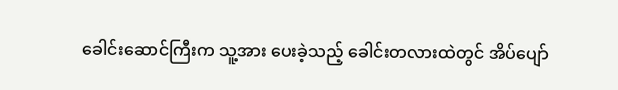ခေါင်းဆောင်ကြီးက သူ့အား ပေးခဲ့သည့် ခေါင်းတလားထဲတွင် အိပ်ပျော်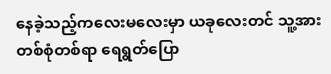နေခဲ့သည့်ကလေးမလေးမှာ ယခုလေးတင် သူ့အား တစ်စုံတစ်ရာ ရေရွတ်ပြော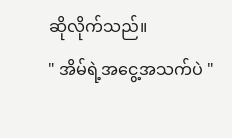ဆိုလိုက်သည်။
" အိမ်ရဲ့အငွေ့အသက်ပဲ "